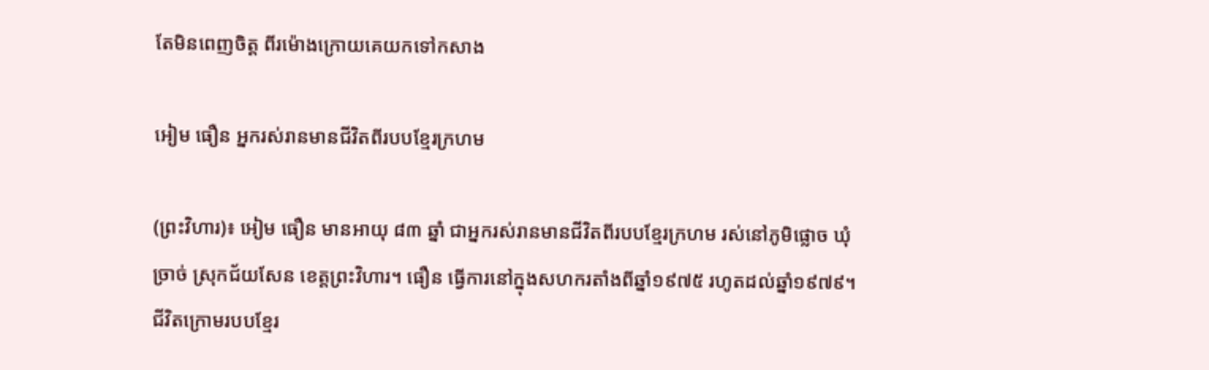តែមិនពេញចិត្ត ពីរម៉ោងក្រោយគេយកទៅកសាង

អៀម ធឿន អ្នករស់រានមានជីវិតពីរបបខ្មែរក្រហម

(ព្រះវិហារ)៖ អៀម ធឿន មានអាយុ ៨៣ ឆ្នាំ ជាអ្នករស់រានមានជីវិតពីរបបខ្មែរក្រហម រស់នៅភូមិផ្លោច ឃុំច្រាច់ ស្រុកជ័យសែន ខេត្តព្រះវិហារ។ ធឿន ធ្វើការនៅក្នុងសហករតាំងពីឆ្នាំ១៩៧៥ រហូតដល់ឆ្នាំ១៩៧៩។ ជីវិតក្រោមរបបខ្មែរ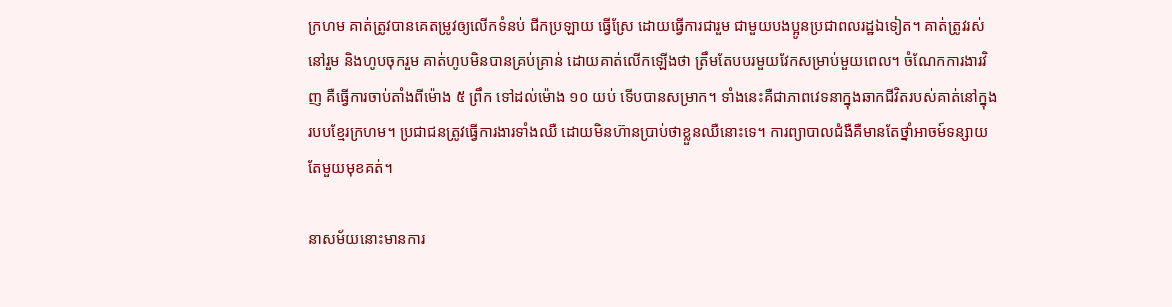ក្រហម គាត់ត្រូវបានគេតម្រូវឲ្យលើកទំនប់ ជីកប្រឡាយ ធ្វើស្រែ ដោយធ្វើការជារួម ជាមួយបងប្អូនប្រជាពលរដ្ឋឯទៀត។ គាត់ត្រូវរស់នៅរួម និងហូបចុករួម គាត់ហូបមិនបានគ្រប់គ្រាន់ ដោយគាត់លើកឡើងថា ត្រឹមតែបបរមួយវែកសម្រាប់មួយពេល។ ចំណែកការងារវិញ គឺធ្វើការចាប់តាំងពីម៉ោង ៥ ព្រឹក ទៅដល់ម៉ោង ១០ យប់ ទើបបានសម្រាក។ ទាំងនេះគឺជាភាពវេទនាក្នុងឆាកជីវិតរបស់គាត់នៅក្នុងរបបខ្មែរក្រហម។ ប្រជាជនត្រូវធ្វើការងារទាំងឈឺ ដោយមិនហ៊ានប្រាប់ថាខ្លួនឈឺនោះទេ។ ការព្យាបាលជំងឺគឺមានតែថ្នាំអាចម៍ទន្សាយតែមួយមុខគត់។

នាសម័យនោះមានការ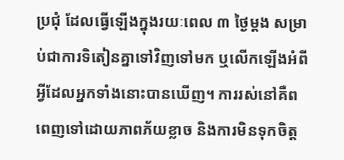ប្រជុំ ដែលធ្វើឡើងក្នុងរយៈពេល ៣ ថ្ងៃម្តង សម្រាប់ជាការទិតៀនគ្នាទៅវិញទៅមក ឬលើកឡើងអំពីអ្វីដែលអ្នកទាំងនោះបានឃើញ។ ការរស់នៅគឺពពេញទៅដោយភាពភ័យខ្លាច និងការមិនទុកចិត្ត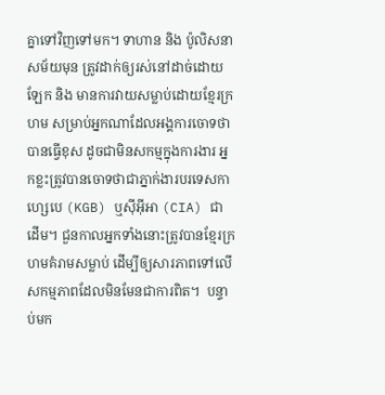គ្នាទៅវិញទៅមក។ ទាហាន និង ប៉ូលិសនាសម័យមុន ត្រូវដាក់ឲ្យរស់នៅដាច់ដោយឡែក និង មានការវាយសម្លាប់ដោយខ្មែរក្រហម សម្រាប់អ្នកណាដែលអង្គការចោទថាបានធ្វើខុស ដូចជាមិនសកម្មក្នុងការងារ អ្នកខ្លះត្រូវបានចោទថាជាភ្នាក់ងារបរទេសកាហ្សេបេ (KGB) ឬស៊ីអុីអា (CIA) ជាដើម។ ជួនកាលអ្នកទាំងនោះត្រូវបានខ្មែរក្រហមគំរាមសម្លាប់ ដើម្បីឲ្យសារភាពទៅលើសកម្មភាពដែលមិនមែនជាការពិត។  បន្ទាប់មក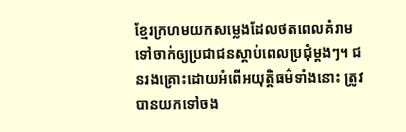ខ្មែរក្រហមយកសម្លេងដែលថតពេលគំរាម ទៅចាក់ឲ្យប្រជាជនស្តាប់ពេលប្រជុំម្តងៗ។ ជនរងគ្រោះដោយអំពើអយុត្តិធម៌ទាំងនោះ ត្រូវបានយកទៅចង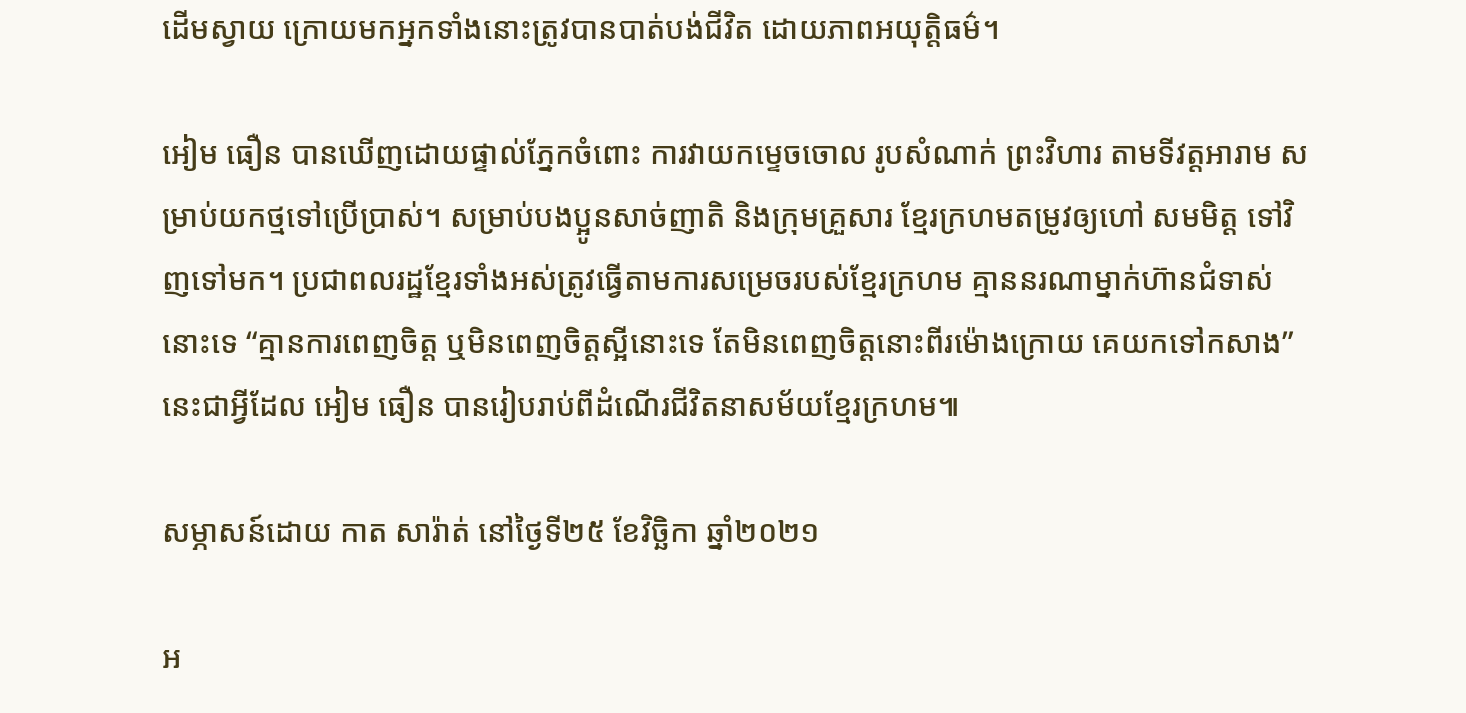ដើមស្វាយ ក្រោយមកអ្នកទាំងនោះត្រូវបានបាត់បង់ជីវិត ដោយភាពអយុត្តិធម៌។

អៀម ធឿន បានឃើញដោយផ្ទាល់ភ្នែកចំពោះ ការវាយកម្ទេចចោល រូបសំណាក់ ព្រះវិហារ តាមទីវត្តអារាម សម្រាប់យកថ្មទៅប្រើប្រាស់។ សម្រាប់បងប្អូនសាច់ញាតិ និងក្រុមគ្រួសារ ខ្មែរក្រហមតម្រូវឲ្យហៅ សមមិត្ត ទៅវិញទៅមក។ ប្រជាពលរដ្ឋខ្មែរទាំងអស់ត្រូវធ្វើតាមការសម្រេចរបស់ខ្មែរក្រហម គ្មាននរណាម្នាក់ហ៊ានជំទាស់នោះទេ “គ្មានការពេញចិត្ត ឬមិនពេញចិត្តស្អីនោះទេ តែមិនពេញចិត្តនោះពីរម៉ោងក្រោយ គេយកទៅកសាង” នេះជាអ្វីដែល អៀម ធឿន បានរៀបរាប់ពីដំណើរជីវិតនាសម័យខ្មែរក្រហម៕

សម្ភាសន៍ដោយ កាត សារ៉ាត់ នៅថ្ងៃទី២៥ ខែវិច្ឆិកា ឆ្នាំ២០២១

អ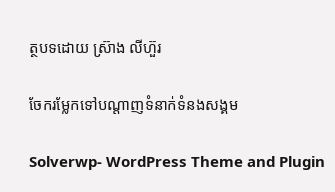ត្ថបទដោយ ស្រ៊ាង លីហ៊ួរ

ចែករម្លែកទៅបណ្តាញទំនាក់ទំនងសង្គម

Solverwp- WordPress Theme and Plugin